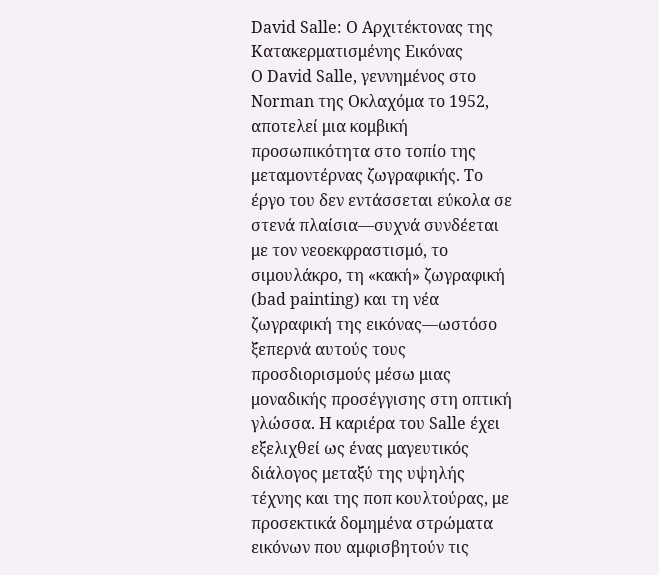David Salle: Ο Αρχιτέκτονας της Κατακερματισμένης Εικόνας
Ο David Salle, γεννημένος στο Norman της Οκλαχόμα το 1952, αποτελεί μια κομβική προσωπικότητα στο τοπίο της μεταμοντέρνας ζωγραφικής. Το έργο του δεν εντάσσεται εύκολα σε στενά πλαίσια—συχνά συνδέεται με τον νεοεκφραστισμό, το σιμουλάκρο, τη «κακή» ζωγραφική (bad painting) και τη νέα ζωγραφική της εικόνας—ωστόσο ξεπερνά αυτούς τους προσδιορισμούς μέσω μιας μοναδικής προσέγγισης στη οπτική γλώσσα. Η καριέρα του Salle έχει εξελιχθεί ως ένας μαγευτικός διάλογος μεταξύ της υψηλής τέχνης και της ποπ κουλτούρας, με προσεκτικά δομημένα στρώματα εικόνων που αμφισβητούν τις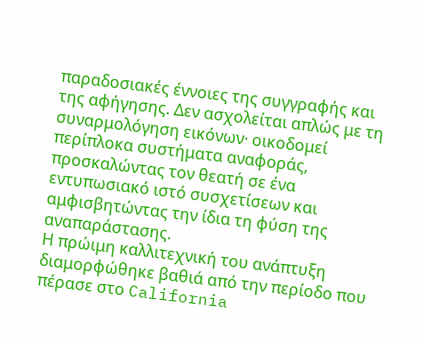παραδοσιακές έννοιες της συγγραφής και της αφήγησης. Δεν ασχολείται απλώς με τη συναρμολόγηση εικόνων· οικοδομεί περίπλοκα συστήματα αναφοράς, προσκαλώντας τον θεατή σε ένα εντυπωσιακό ιστό συσχετίσεων και αμφισβητώντας την ίδια τη φύση της αναπαράστασης.
Η πρώιμη καλλιτεχνική του ανάπτυξη διαμορφώθηκε βαθιά από την περίοδο που πέρασε στο California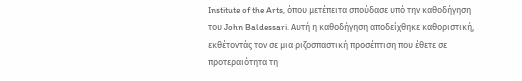Institute of the Arts, όπου μετέπειτα σπούδασε υπό την καθοδήγηση του John Baldessari. Αυτή η καθοδήγηση αποδείχθηκε καθοριστική, εκθέτοντάς τον σε μια ριζοσπαστική προσέπτιση που έθετε σε προτεραιότητα τη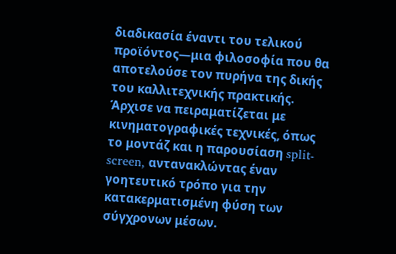διαδικασία έναντι του τελικού προϊόντος—μια φιλοσοφία που θα αποτελούσε τον πυρήνα της δικής του καλλιτεχνικής πρακτικής. Άρχισε να πειραματίζεται με κινηματογραφικές τεχνικές, όπως το μοντάζ και η παρουσίαση split-screen, αντανακλώντας έναν γοητευτικό τρόπο για την κατακερματισμένη φύση των σύγχρονων μέσων.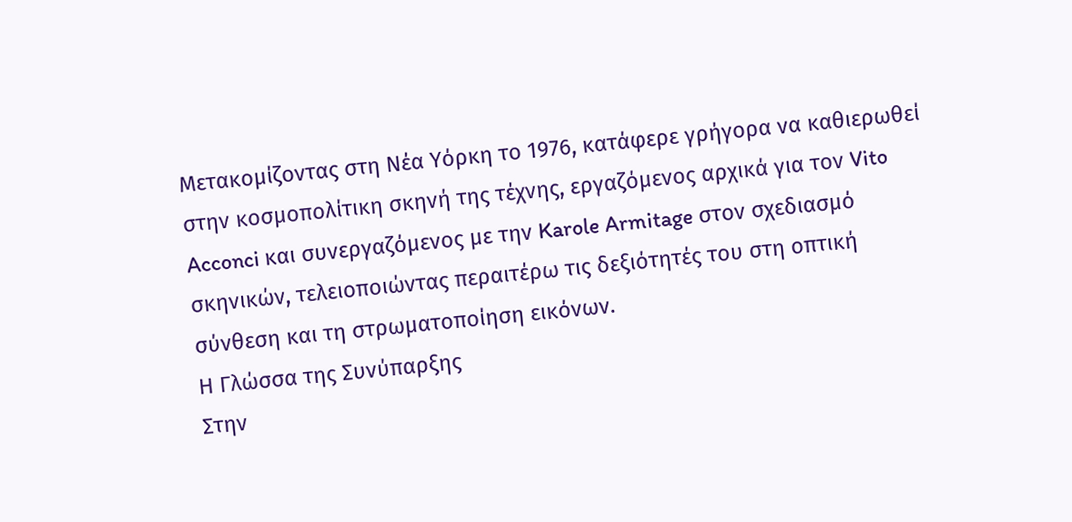Μετακομίζοντας στη Νέα Υόρκη το 1976, κατάφερε γρήγορα να καθιερωθεί στην κοσμοπολίτικη σκηνή της τέχνης, εργαζόμενος αρχικά για τον Vito Acconci και συνεργαζόμενος με την Karole Armitage στον σχεδιασμό σκηνικών, τελειοποιώντας περαιτέρω τις δεξιότητές του στη οπτική σύνθεση και τη στρωματοποίηση εικόνων.
Η Γλώσσα της Συνύπαρξης
Στην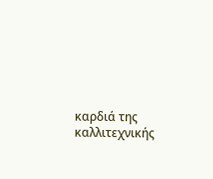καρδιά της καλλιτεχνικής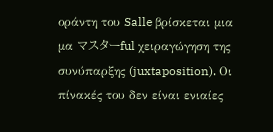οράντη του Salle βρίσκεται μια μα マスターful χειραγώγηση της συνύπαρξης (juxtaposition). Οι πίνακές του δεν είναι ενιαίες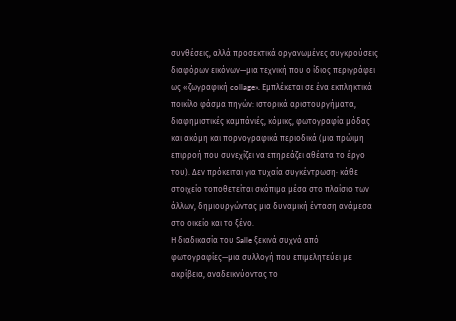συνθέσεις, αλλά προσεκτικά οργανωμένες συγκρούσεις διαφόρων εικόνων—μια τεχνική που ο ίδιος περιγράφει ως «ζωγραφική collage». Εμπλέκεται σε ένα εκπληκτικά ποικίλο φάσμα πηγών: ιστορικά αριστουργήματα, διαφημιστικές καμπάνιές, κόμικς, φωτογραφία μόδας και ακόμη και πορνογραφικά περιοδικά (μια πρώιμη επιρροή που συνεχίζει να επηρεάζει αθέατα το έργο του). Δεν πρόκειται για τυχαία συγκέντρωση· κάθε στοιχείο τοποθετείται σκόπιμα μέσα στο πλαίσιο των άλλων, δημιουργώντας μια δυναμική ένταση ανάμεσα στο οικείο και το ξένο.
Η διαδικασία του Salle ξεκινά συχνά από φωτογραφίες—μια συλλογή που επιμελητεύει με ακρίβεια, αναδεικνύοντας το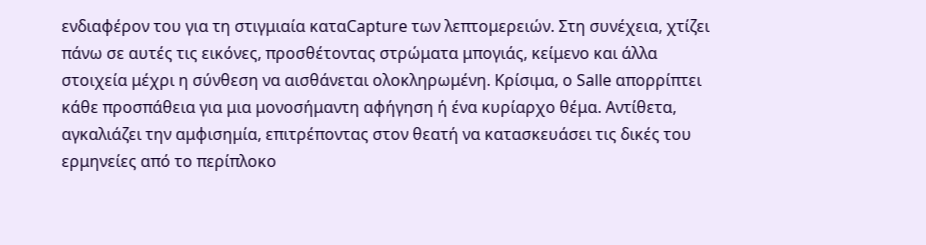ενδιαφέρον του για τη στιγμιαία καταCapture των λεπτομερειών. Στη συνέχεια, χτίζει πάνω σε αυτές τις εικόνες, προσθέτοντας στρώματα μπογιάς, κείμενο και άλλα στοιχεία μέχρι η σύνθεση να αισθάνεται ολοκληρωμένη. Κρίσιμα, ο Salle απορρίπτει κάθε προσπάθεια για μια μονοσήμαντη αφήγηση ή ένα κυρίαρχο θέμα. Αντίθετα, αγκαλιάζει την αμφισημία, επιτρέποντας στον θεατή να κατασκευάσει τις δικές του ερμηνείες από το περίπλοκο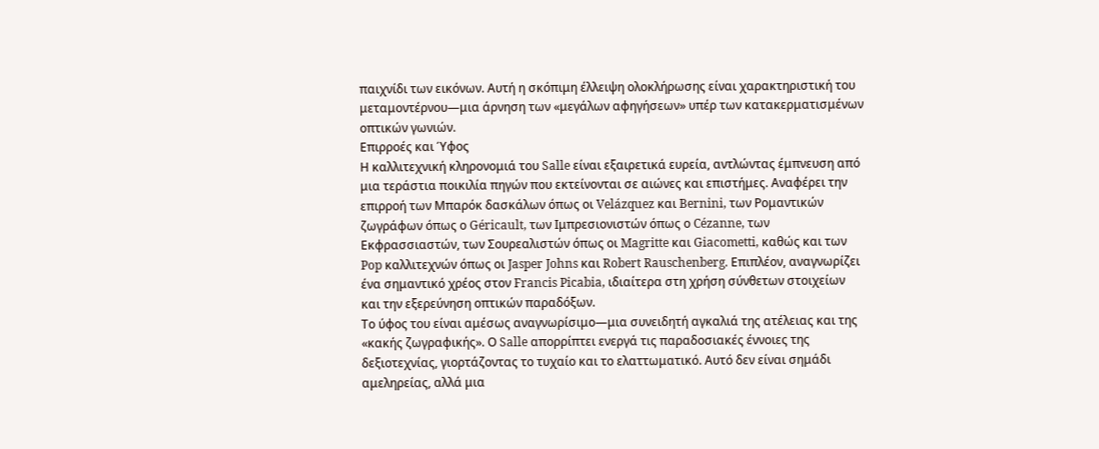παιχνίδι των εικόνων. Αυτή η σκόπιμη έλλειψη ολοκλήρωσης είναι χαρακτηριστική του μεταμοντέρνου—μια άρνηση των «μεγάλων αφηγήσεων» υπέρ των κατακερματισμένων οπτικών γωνιών.
Επιρροές και Ύφος
Η καλλιτεχνική κληρονομιά του Salle είναι εξαιρετικά ευρεία, αντλώντας έμπνευση από μια τεράστια ποικιλία πηγών που εκτείνονται σε αιώνες και επιστήμες. Αναφέρει την επιρροή των Μπαρόκ δασκάλων όπως οι Velázquez και Bernini, των Ρομαντικών ζωγράφων όπως ο Géricault, των Ιμπρεσιονιστών όπως ο Cézanne, των Εκφρασσιαστών, των Σουρεαλιστών όπως οι Magritte και Giacometti, καθώς και των Pop καλλιτεχνών όπως οι Jasper Johns και Robert Rauschenberg. Επιπλέον, αναγνωρίζει ένα σημαντικό χρέος στον Francis Picabia, ιδιαίτερα στη χρήση σύνθετων στοιχείων και την εξερεύνηση οπτικών παραδόξων.
Το ύφος του είναι αμέσως αναγνωρίσιμο—μια συνειδητή αγκαλιά της ατέλειας και της «κακής ζωγραφικής». Ο Salle απορρίπτει ενεργά τις παραδοσιακές έννοιες της δεξιοτεχνίας, γιορτάζοντας το τυχαίο και το ελαττωματικό. Αυτό δεν είναι σημάδι αμεληρείας, αλλά μια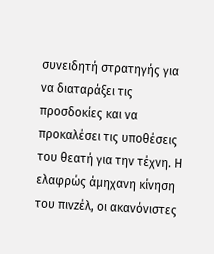συνειδητή στρατηγής για να διαταράξει τις προσδοκίες και να προκαλέσει τις υποθέσεις του θεατή για την τέχνη. Η ελαφρώς άμηχανη κίνηση του πινzέλ, οι ακανόνιστες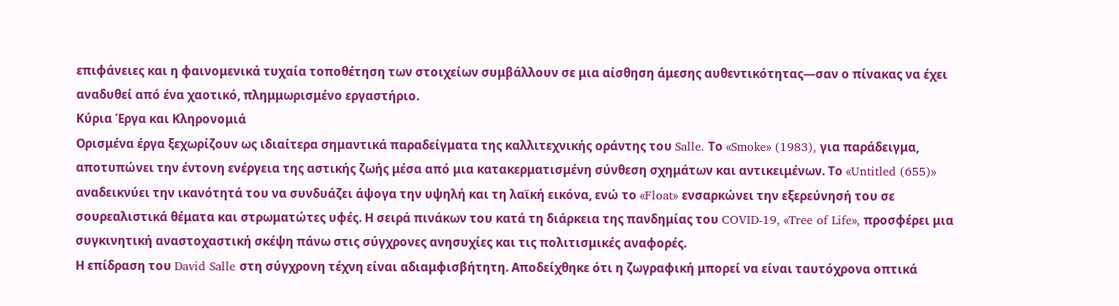επιφάνειες και η φαινομενικά τυχαία τοποθέτηση των στοιχείων συμβάλλουν σε μια αίσθηση άμεσης αυθεντικότητας—σαν ο πίνακας να έχει αναδυθεί από ένα χαοτικό, πλημμωρισμένο εργαστήριο.
Κύρια Έργα και Κληρονομιά
Ορισμένα έργα ξεχωρίζουν ως ιδιαίτερα σημαντικά παραδείγματα της καλλιτεχνικής οράντης του Salle. Το «Smoke» (1983), για παράδειγμα, αποτυπώνει την έντονη ενέργεια της αστικής ζωής μέσα από μια κατακερματισμένη σύνθεση σχημάτων και αντικειμένων. Το «Untitled (655)» αναδεικνύει την ικανότητά του να συνδυάζει άψογα την υψηλή και τη λαϊκή εικόνα, ενώ το «Float» ενσαρκώνει την εξερεύνησή του σε σουρεαλιστικά θέματα και στρωματώτες υφές. Η σειρά πινάκων του κατά τη διάρκεια της πανδημίας του COVID-19, «Tree of Life», προσφέρει μια συγκινητική αναστοχαστική σκέψη πάνω στις σύγχρονες ανησυχίες και τις πολιτισμικές αναφορές.
Η επίδραση του David Salle στη σύγχρονη τέχνη είναι αδιαμφισβήτητη. Αποδείχθηκε ότι η ζωγραφική μπορεί να είναι ταυτόχρονα οπτικά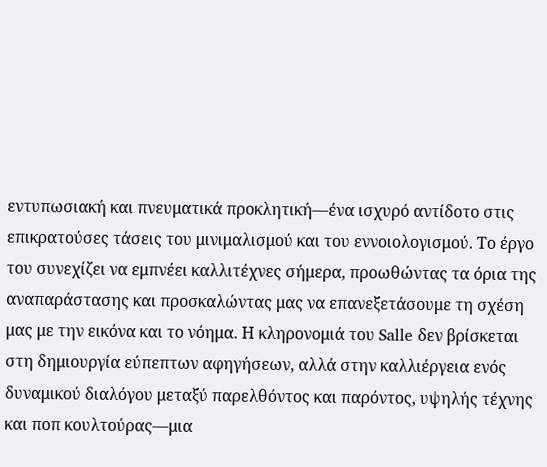εντυπωσιακή και πνευματικά προκλητική—ένα ισχυρό αντίδοτο στις επικρατούσες τάσεις του μινιμαλισμού και του εννοιολογισμού. Το έργο του συνεχίζει να εμπνέει καλλιτέχνες σήμερα, προωθώντας τα όρια της αναπαράστασης και προσκαλώντας μας να επανεξετάσουμε τη σχέση μας με την εικόνα και το νόημα. Η κληρονομιά του Salle δεν βρίσκεται στη δημιουργία εύπεπτων αφηγήσεων, αλλά στην καλλιέργεια ενός δυναμικού διαλόγου μεταξύ παρελθόντος και παρόντος, υψηλής τέχνης και ποπ κουλτούρας—μια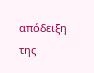απόδειξη της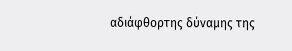αδιάφθορτης δύναμης της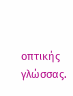οπτικής γλώσσας.